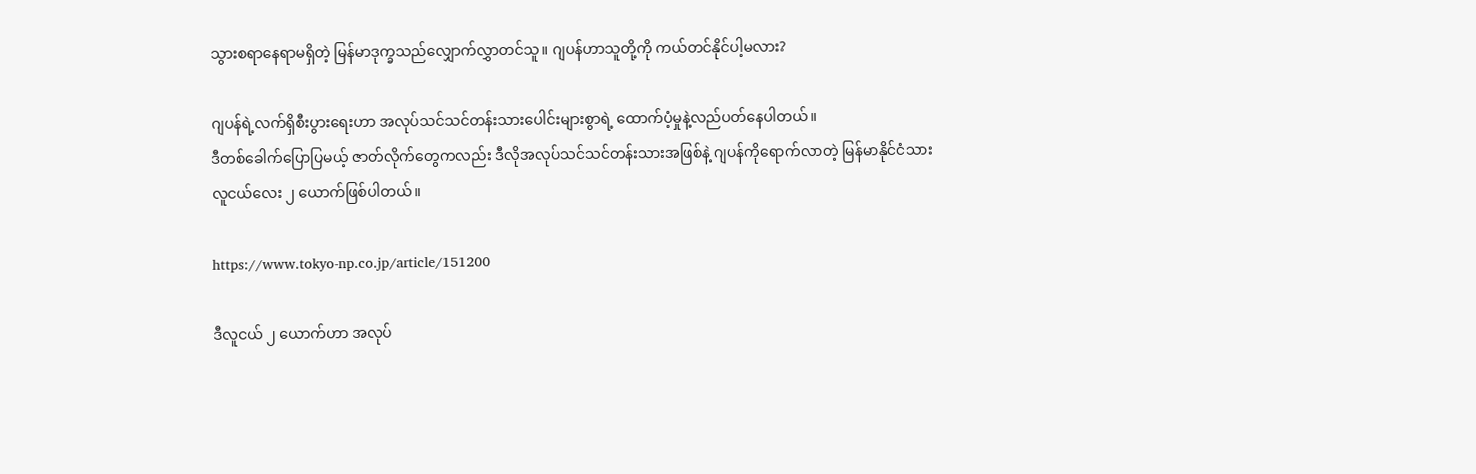သွားစရာနေရာမရှိတဲ့ မြန်မာဒုက္ခသည်လျှောက်လွှာတင်သူ။ ဂျပန်ဟာသူတို့ကို ကယ်တင်နိုင်ပါ့မလား?

ဂျပန်ရဲ့လက်ရှိစီးပွားရေးဟာ အလုပ်သင်သင်တန်းသားပေါင်းများစွာရဲ့ ထောက်ပံ့မှုနဲ့လည်ပတ်နေပါတယ်။
ဒီတစ်ခေါက်ပြောပြမယ့် ဇာတ်လိုက်တွေကလည်း ဒီလိုအလုပ်သင်သင်တန်းသားအဖြစ်နဲ့ ဂျပန်ကိုရောက်လာတဲ့ မြန်မာနိုင်ငံသား လူငယ်လေး ၂ ယောက်ဖြစ်ပါတယ်။

https://www.tokyo-np.co.jp/article/151200

ဒီလူငယ် ၂ ယောက်ဟာ အလုပ်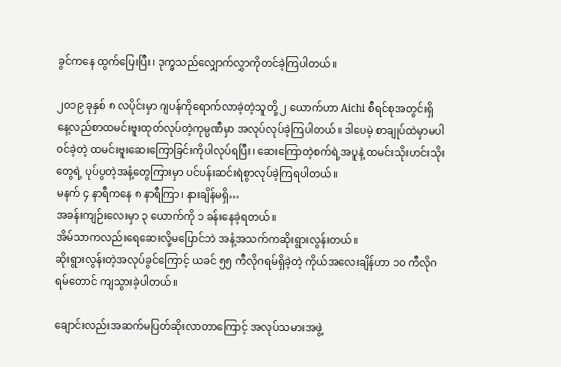ခွင်ကနေ ထွက်ပြေးပြီး၊ ဒုက္ခသည်လျှောက်လွှာကိုတင်ခဲ့ကြပါတယ်။

၂၀၁၉ ခုနှစ် ၈ လပိုင်းမှာ ဂျပန်ကိုရောက်လာခဲ့တဲ့သူတို့ ၂ ယောက်ဟာ Aichi စီရင်စုအတွင်းရှိ နေ့လည်စာထမင်းဗူးထုတ်လုပ်တဲ့ကုမ္ပဏီမှာ အလုပ်လုပ်ခဲ့ကြပါတယ်။ ဒါပေမဲ့ စာချုပ်ထဲမှာမပါဝင်ခဲ့တဲ့ ထမင်းဗူးဆေးကြောခြင်းကိုပါလုပ်ရပြီး၊ ဆေးကြောတဲ့စက်ရဲ့အပူနဲ့ ထမင်းသိုးဟင်းသိုးတွေရဲ့ ပုပ်ပွတဲ့အနံ့တွေကြားမှာ ပင်ပန်းဆင်းရဲစွာလုပ်ခဲ့ကြရပါတယ်။
မနက် ၄ နာရီကနေ ၈ နာရီကြာ၊ နားချိန်မရှိ…
အခန်းကျဉ်းလေးမှာ ၃ ယောက်ကို ၁ ခန်းနေခဲ့ရတယ်။
အိမ်သာကလည်းရေဆေးလို့မပြောင်ဘဲ အနံ့အသက်ကဆိုးရွားလွန်းတယ်။
ဆိုးရွားလွန်းတဲ့အလုပ်ခွင်ကြောင့် ယခင် ၅၅ ကီလိုဂရမ်ရှိခဲ့တဲ့ ကိုယ်အလေးချိန်ဟာ ၁၀ ကီလိုဂရမ်တောင် ကျသွားခဲ့ပါတယ်။

ချောင်းလည်းအဆက်မပြတ်ဆိုးလာတာကြောင့် အလုပ်သမားအဖွဲ့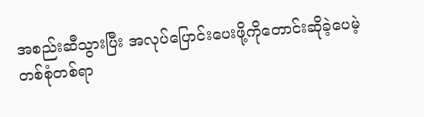အစည်းဆီသွားပြီး အလုပ်ပြောင်းပေးဖို့ကိုတောင်းဆိုခဲ့ပေမဲ့ တစ်စုံတစ်ရာ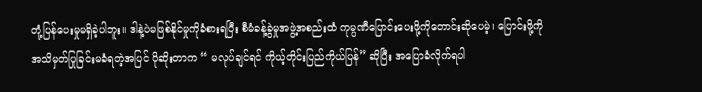တုံ့ပြန်ပေးမှုမရှိခဲ့ပါဘူး။ ဒါနဲ့ပဲမဖြစ်နိုင်မှုကိုခံစားရပြီး စီမံခန့်ခွဲမှုအဖွဲ့အစည်းထံ ကုမ္ပဏီပြောင်းပေးဖို့ကိုတောင်းဆိုပေမဲ့၊ ပြောင်းဖို့ကိုအသိမှတ်ပြုခြင်းမခံရတဲ့အပြင် ပိုဆိုးတာက “ မလုပ်ချင်ရင် ကိုယ့်တိုင်းပြည်ကိုယ်ပြန်” ဆိုပြီး အပြောခံလိုက်ရပါ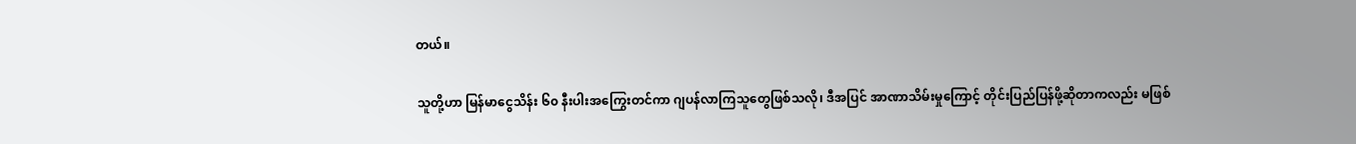တယ်။

သူတို့ဟာ မြန်မာငွေသိန်း ၆၀ နီးပါးအကြွေးတင်ကာ ဂျပန်လာကြသူတွေဖြစ်သလို၊ ဒီအပြင် အာဏာသိမ်းမှုကြောင့် တိုင်းပြည်ပြန်ဖို့ဆိုတာကလည်း မဖြစ်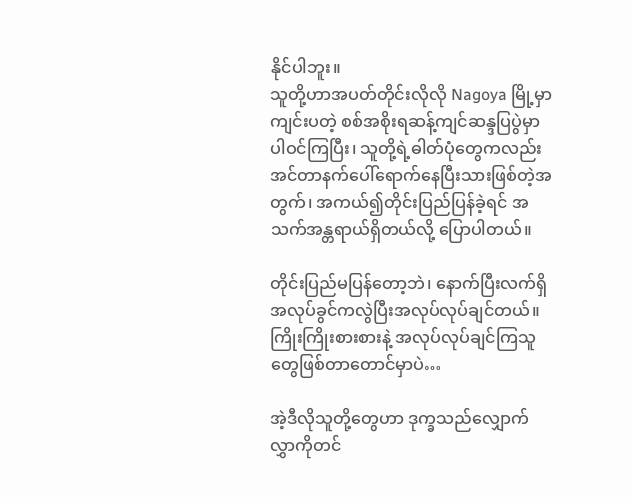နိုင်ပါဘူး။
သူတို့ဟာအပတ်တိုင်းလိုလို Nagoya မြို့မှာကျင်းပတဲ့ စစ်အစိုးရဆန့်ကျင်ဆန္ဒပြပွဲမှာ ပါဝင်ကြပြီး၊ သူတို့ရဲ့ဓါတ်ပုံတွေကလည်း အင်တာနက်ပေါ်ရောက်နေပြီးသားဖြစ်တဲ့အတွက်၊ အကယ်၍တိုင်းပြည်ပြန်ခဲ့ရင် အသက်အန္တရာယ်ရှိတယ်လို့ ပြောပါတယ်။

တိုင်းပြည်မပြန်တော့ဘဲ၊ နောက်ပြီးလက်ရှိအလုပ်ခွင်ကလွဲပြီးအလုပ်လုပ်ချင်တယ်။
ကြိုးကြိုးစားစားနဲ့ အလုပ်လုပ်ချင်ကြသူတွေဖြစ်တာတောင်မှာပဲ…

အဲ့ဒီလိုသူတို့တွေဟာ ဒုက္ခသည်လျှောက်လွှာကိုတင်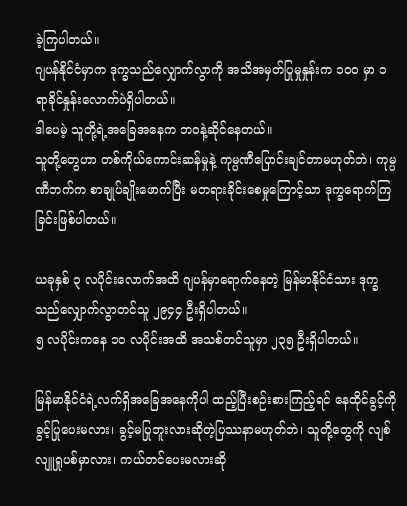ခဲ့ကြပါတယ်။
ဂျပန်နိုင်ငံမှာက ဒုက္ခသည်လျှောက်လွာကို အသိအမှတ်ပြုမှုနှုန်းက ၁၀၀ မှာ ၁ ရာခိုင်နှုန်းလောက်ပဲရှိပါတယ်။
ဒါပေမဲ့ သူတို့ရဲ့အခြေအနေက ဘဝနဲ့ဆိုင်နေတယ်။
သူတို့တွေဟာ တစ်ကိုယ်ကောင်းဆန်မှုနဲ့ ကုမ္ပဏီပြောင်းချင်တာမဟုတ်ဘဲ၊ ကုမ္ပဏီဘက်က စာချုပ်ချိုးဖောက်ပြီး မတရားခိုင်းစေမှုကြောင့်သာ ဒုက္ခရောက်ကြခြင်းဖြစ်ပါတယ်။

ယခုနှစ် ၃ လပိုင်းလောက်အထိ ဂျပန်မှာရောက်နေတဲ့ မြန်မာနိုင်ငံသား ဒုက္ခသည်လျှောက်လွာတင်သူ ၂၉၄၄ ဦးရှိပါတယ်။
၅ လပိုင်းကနေ ၁၀ လပိုင်းအထိ အသစ်တင်သူမှာ ၂၃၅ ဦးရှိပါတယ်။

မြန်မာနိုင်ငံရဲ့လက်ရှိအခြေအနေကိုပါ ထည့်ပြီးစဉ်းစားကြည့်ရင် နေထိုင်ခွင့်ကိုခွင့်ပြုပေးမလား၊ ခွင့်မပြုဘူးလားဆိုတဲ့ပြဿနာမဟုတ်ဘဲ၊ သူတို့တွေကို လျစ်လျူရှုပစ်မှာလား၊ ကယ်တင်ပေးမလားဆို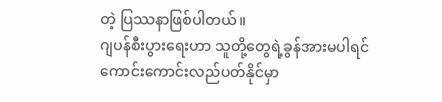တဲ့ ပြဿနာဖြစ်ပါတယ်။
ဂျပန်စီးပွားရေးဟာ သူတို့တွေရဲ့ခွန်အားမပါရင် ကောင်းကောင်းလည်ပတ်နိုင်မှာ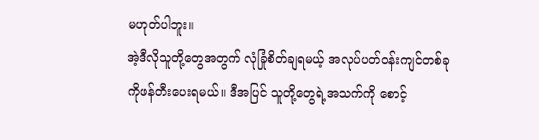မဟုတ်ပါဘူး။
အဲ့ဒီလိုသူတို့တွေအတွက် လုံခြုံစိတ်ချရမယ့် အလုပ်ပတ်ဝန်းကျင်တစ်ခုကိုဖန်တီးပေးရမယ်။ ဒီအပြင် သူတို့တွေရဲ့အသက်ကို စောင့်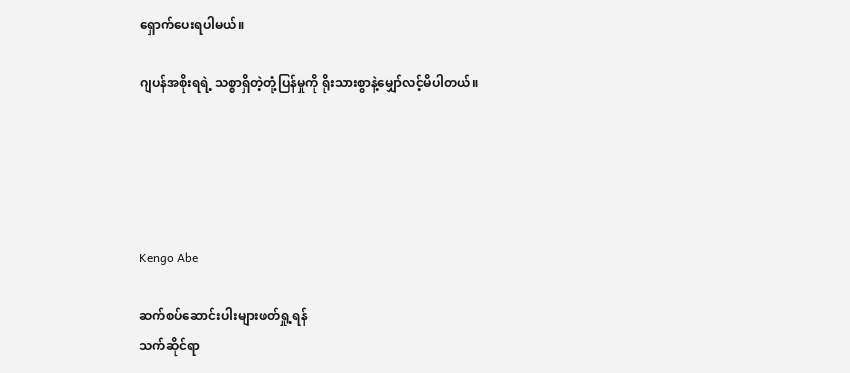ရှောက်ပေးရပါမယ်။

ဂျပန်အစိုးရရဲ့ သစ္စာရှိတဲ့တုံ့ပြန်မှုကို ရိုးသားစွာနဲ့မျှော်လင့်မိပါတယ်။





Kengo Abe

ဆက်စပ်ဆောင်းပါးများဖတ်ရှု့ရန်
သက်ဆိုင်ရာ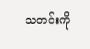သတင်းကို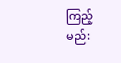ကြည့်မည်: